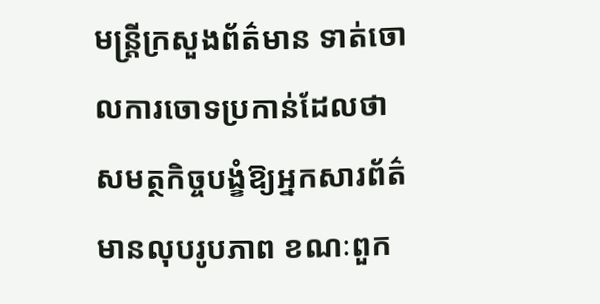មន្ត្រីក្រសួងព័ត៌មាន ទាត់ចោលការចោទប្រកាន់ដែលថា សមត្ថកិច្ចបង្ខំឱ្យអ្នកសារព័ត៌មានលុបរូបភាព ខណៈពួក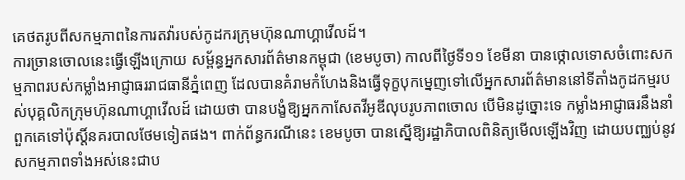គេថតរូបពីសកម្មភាពនៃការតវ៉ារបស់កូដករក្រុមហ៊ុនណាហ្គាវើលដ៍។
ការច្រានចោលនេះធ្វើឡើងក្រោយ សម្ព័ន្ធអ្នកសារព័ត៌មានកម្ពុជា (ខេមបូចា) កាលពីថ្ងៃទី១១ ខែមីនា បានថ្កោលទោសចំពោះសកម្មភាពរបស់កម្លាំងអាជ្ញាធររាជធានីភ្នំពេញ ដែលបានគំរាមកំហែងនិងធ្វើទុក្ខបុកម្នេញទៅលើអ្នកសារព័ត៌មាននៅទីតាំងកូដកម្មរបស់បុគ្គលិកក្រុមហ៊ុនណាហ្គាវើលដ៍ ដោយថា បានបង្ខំឱ្យអ្នកកាសែតវីអូឌីលុបរូបភាពចោល បើមិនដូច្នោះទេ កម្លាំងអាជ្ញាធរនឹងនាំពួកគេទៅប៉ុស្តិ៍នគរបាលថែមទៀតផង។ ពាក់ព័ន្ធករណីនេះ ខេមបូចា បានស្នើឱ្យរដ្ឋាភិបាលពិនិត្យមើលឡើងវិញ ដោយបញ្ឈប់នូវសកម្មភាពទាំងអស់នេះជាប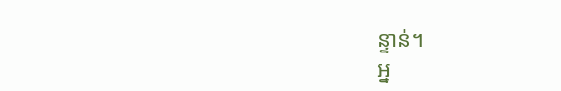ន្ទាន់។
អ្ន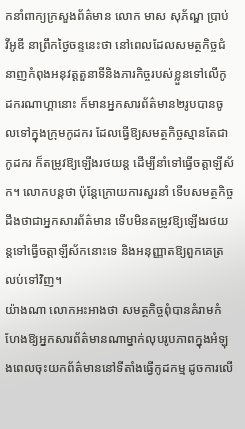កនាំពាក្យក្រសួងព័ត៌មាន លោក មាស សុភ័ណ្ឌ ប្រាប់ វីអូឌី នាព្រឹកថ្ងៃចន្ទនេះថា នៅពេលដែលសមត្ថកិច្ចជំនាញកំពុងអនុវត្តតួនាទីនិងភារកិច្ចរបស់ខ្លួនទៅលើកូដករណាហ្គានោះ ក៏មានអ្នកសារព័ត៌មាន២រូបបានចូលទៅក្នុងក្រុមកូដករ ដែលធ្វើឱ្យសមត្ថកិច្ចស្មានតែជាកូដករ ក៏តម្រូវឱ្យឡើងរថយន្ត ដើម្បីនាំទៅធ្វើចត្តាឡីស័ក។ លោកបន្តថា ប៉ុន្តែក្រោយការសួរនាំ ទើបសមត្ថកិច្ចដឹងថាជាអ្នកសារព័ត៌មាន ទើបមិនតម្រូវឱ្យឡើងរថយន្តទៅធ្វើចត្តាឡីស័កនោះទេ និងអនុញ្ញាតឱ្យពួកគេត្រលប់ទៅវិញ។
យ៉ាងណា លោកអះអាងថា សមត្ថកិច្ចពុំបានគំរាមកំហែងឱ្យអ្នកសារព័ត៌មានណាម្នាក់លុបរូបភាពក្នុងអំឡុងពេលចុះយកព័ត៌មាននៅទីតាំងធ្វើកូដកម្ម ដូចការលើ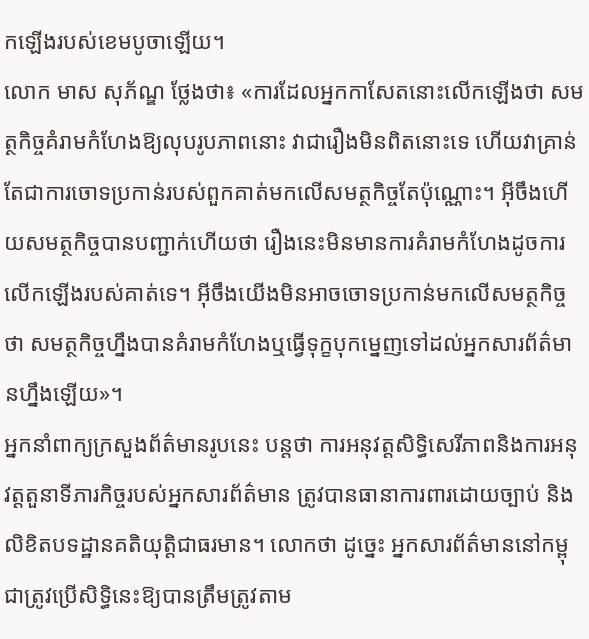កឡើងរបស់ខេមបូចាឡើយ។
លោក មាស សុភ័ណ្ឌ ថ្លែងថា៖ «ការដែលអ្នកកាសែតនោះលើកឡើងថា សមត្ថកិច្ចគំរាមកំហែងឱ្យលុបរូបភាពនោះ វាជារឿងមិនពិតនោះទេ ហើយវាគ្រាន់តែជាការចោទប្រកាន់របស់ពួកគាត់មកលើសមត្ថកិច្ចតែប៉ុណ្ណោះ។ អ៊ីចឹងហើយសមត្ថកិច្ចបានបញ្ជាក់ហើយថា រឿងនេះមិនមានការគំរាមកំហែងដូចការលើកឡើងរបស់គាត់ទេ។ អ៊ីចឹងយើងមិនអាចចោទប្រកាន់មកលើសមត្ថកិច្ចថា សមត្ថកិច្ចហ្នឹងបានគំរាមកំហែងឬធ្វើទុក្ខបុកម្នេញទៅដល់អ្នកសារព័ត៌មានហ្នឹងឡើយ»។
អ្នកនាំពាក្យក្រសួងព័ត៌មានរូបនេះ បន្តថា ការអនុវត្តសិទ្ធិសេរីភាពនិងការអនុវត្តតួនាទីភារកិច្ចរបស់អ្នកសារព័ត៌មាន ត្រូវបានធានាការពារដោយច្បាប់ និងលិខិតបទដ្ឋានគតិយុត្តិជាធរមាន។ លោកថា ដូច្នេះ អ្នកសារព័ត៌មាននៅកម្ពុជាត្រូវប្រើសិទ្ធិនេះឱ្យបានត្រឹមត្រូវតាម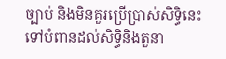ច្បាប់ និងមិនគួរប្រើប្រាស់សិទ្ធិនេះទៅបំពានដល់សិទ្ធិនិងតួនា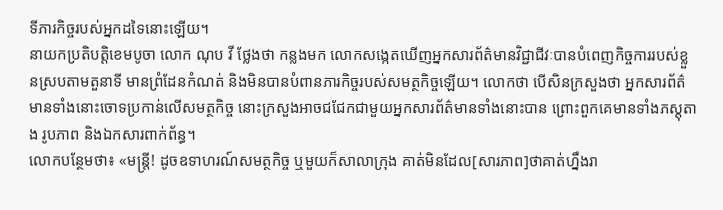ទីភារកិច្ចរបស់អ្នកដទៃនោះឡើយ។
នាយកប្រតិបត្តិខេមបូចា លោក ណុប វី ថ្លែងថា កន្លងមក លោកសង្កេតឃើញអ្នកសារព័ត៌មានវិជ្ជាជីវៈបានបំពេញកិច្ចការរបស់ខ្លួនស្របតាមតួនាទី មានព្រំដែនកំណត់ និងមិនបានបំពានភារកិច្ចរបស់សមត្ថកិច្ចឡើយ។ លោកថា បើសិនក្រសួងថា អ្នកសារព័ត៌មានទាំងនោះចោទប្រកាន់លើសមត្ថកិច្ច នោះក្រសួងអាចជជែកជាមួយអ្នកសារព័ត៌មានទាំងនោះបាន ព្រោះពួកគេមានទាំងភស្តុតាង រូបភាព និងឯកសារពាក់ព័ន្ធ។
លោកបន្ថែមថា៖ «មន្ត្រី! ដូចឧទាហរណ៍សមត្ថកិច្ច ឬមួយក៏សាលាក្រុង គាត់មិនដែល[សារភាព]ថាគាត់ហ្នឹងរា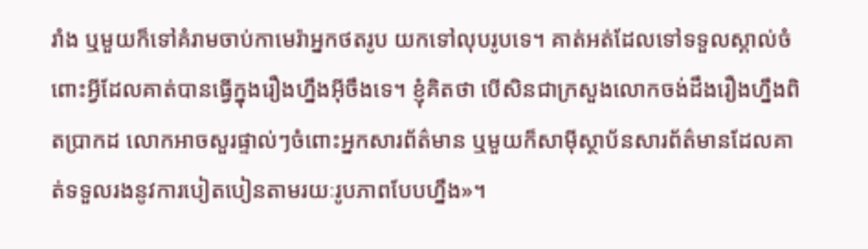រាំង ឬមួយក៏ទៅគំរាមចាប់កាមេរ៉ាអ្នកថតរូប យកទៅលុបរូបទេ។ គាត់អត់ដែលទៅទទួលស្គាល់ចំពោះអ្វីដែលគាត់បានធ្វើក្នុងរឿងហ្នឹងអ៊ីចឹងទេ។ ខ្ញុំគិតថា បើសិនជាក្រសួងលោកចង់ដឹងរឿងហ្នឹងពិតប្រាកដ លោកអាចសួរផ្ទាល់ៗចំពោះអ្នកសារព័ត៌មាន ឬមួយក៏សាម៉ីស្ថាប័នសារព័ត៌មានដែលគាត់ទទួលរងនូវការបៀតបៀនតាមរយៈរូបភាពបែបហ្នឹង»។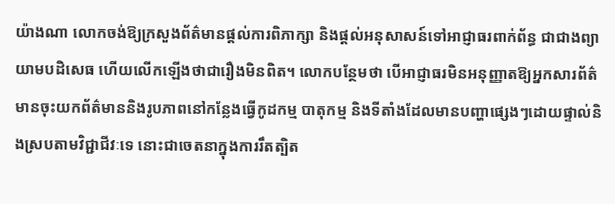យ៉ាងណា លោកចង់ឱ្យក្រសួងព័ត៌មានផ្ដល់ការពិភាក្សា និងផ្ដល់អនុសាសន៍ទៅអាជ្ញាធរពាក់ព័ន្ធ ជាជាងព្យាយាមបដិសេធ ហើយលើកឡើងថាជារឿងមិនពិត។ លោកបន្ថែមថា បើអាជ្ញាធរមិនអនុញ្ញាតឱ្យអ្នកសារព័ត៌មានចុះយកព័ត៌មាននិងរូបភាពនៅកន្លែងធ្វើកូដកម្ម បាតុកម្ម និងទីតាំងដែលមានបញ្ហាផ្សេងៗដោយផ្ទាល់និងស្របតាមវិជ្ជាជីវៈទេ នោះជាចេតនាក្នុងការរឹតត្បិត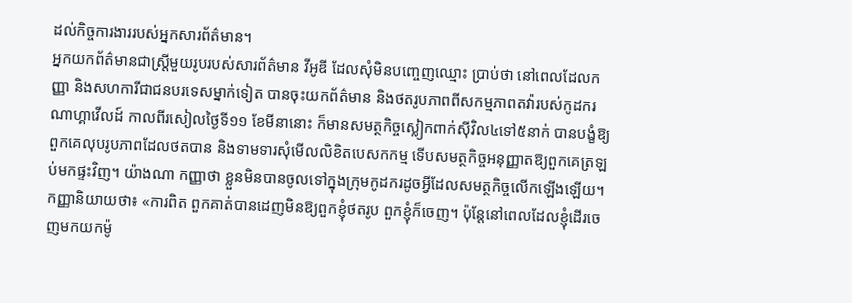ដល់កិច្ចការងាររបស់អ្នកសារព័ត៌មាន។
អ្នកយកព័ត៌មានជាស្រ្ដីមួយរូបរបស់សារព័ត៌មាន វីអូឌី ដែលសុំមិនបញ្ចេញឈ្មោះ ប្រាប់ថា នៅពេលដែលកញ្ញា និងសហការីជាជនបរទេសម្នាក់ទៀត បានចុះយកព័ត៌មាន និងថតរូបភាពពីសកម្មភាពតវ៉ារបស់កូដករណាហ្គាវើលដ៍ កាលពីរសៀលថ្ងៃទី១១ ខែមីនានោះ ក៏មានសមត្ថកិច្ចស្លៀកពាក់ស៊ីវិល៤ទៅ៥នាក់ បានបង្ខំឱ្យពួកគេលុបរូបភាពដែលថតបាន និងទាមទារសុំមើលលិខិតបេសកកម្ម ទើបសមត្ថកិច្ចអនុញ្ញាតឱ្យពួកគេត្រឡប់មកផ្ទះវិញ។ យ៉ាងណា កញ្ញាថា ខ្លួនមិនបានចូលទៅក្នុងក្រុមកូដករដូចអ្វីដែលសមត្ថកិច្ចលើកឡើងឡើយ។
កញ្ញានិយាយថា៖ «ការពិត ពួកគាត់បានដេញមិនឱ្យពួកខ្ញុំថតរូប ពួកខ្ញុំក៏ចេញ។ ប៉ុន្តែនៅពេលដែលខ្ញុំដើរចេញមកយកម៉ូ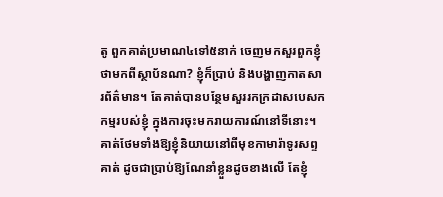តូ ពួកគាត់ប្រមាណ៤ទៅ៥នាក់ ចេញមកសួរពួកខ្ញុំថាមកពីស្ថាប័នណា? ខ្ញុំក៏ប្រាប់ និងបង្ហាញកាតសារព័ត៌មាន។ តែគាត់បានបន្ថែមសួររកក្រដាសបេសកកម្មរបស់ខ្ញុំ ក្នុងការចុះមករាយការណ៍នៅទីនោះ។ គាត់ថែមទាំងឱ្យខ្ញុំនិយាយនៅពីមុខកាមារ៉ាទូរសព្ទគាត់ ដូចជាប្រាប់ឱ្យណែនាំខ្លួនដូចខាងលើ តែខ្ញុំ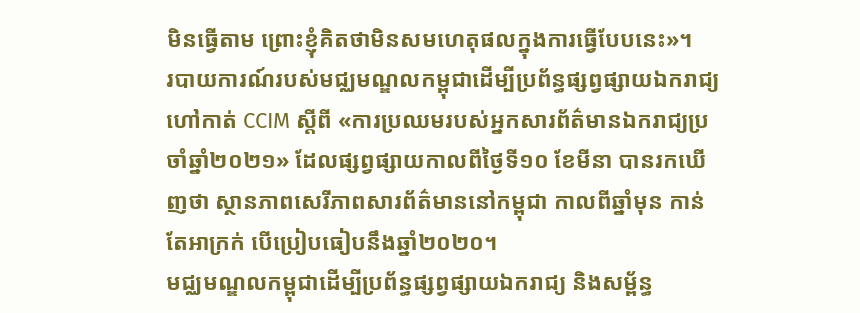មិនធ្វើតាម ព្រោះខ្ញុំគិតថាមិនសមហេតុផលក្នុងការធ្វើបែបនេះ»។
របាយការណ៍របស់មជ្ឈមណ្ឌលកម្ពុជាដើម្បីប្រព័ន្ធផ្សព្វផ្សាយឯករាជ្យ ហៅកាត់ CCIM ស្តីពី «ការប្រឈមរបស់អ្នកសារព័ត៌មានឯករាជ្យប្រចាំឆ្នាំ២០២១» ដែលផ្សព្វផ្សាយកាលពីថ្ងៃទី១០ ខែមីនា បានរកឃើញថា ស្ថានភាពសេរីភាពសារព័ត៌មាននៅកម្ពុជា កាលពីឆ្នាំមុន កាន់តែអាក្រក់ បើប្រៀបធៀបនឹងឆ្នាំ២០២០។
មជ្ឈមណ្ឌលកម្ពុជាដើម្បីប្រព័ន្ធផ្សព្វផ្សាយឯករាជ្យ និងសម្ព័ន្ធ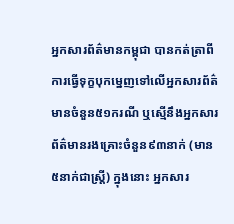អ្នកសារព័ត៌មានកម្ពុជា បានកត់ត្រាពីការធ្វើទុក្ខបុកម្នេញទៅលើអ្នកសារព័ត៌មានចំនួន៥១ករណី ឬស្មើនឹងអ្នកសារព័ត៌មានរងគ្រោះចំនួន៩៣នាក់ (មាន៥នាក់ជាស្ដ្រី) ក្នុងនោះ អ្នកសារ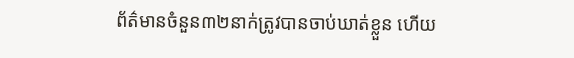ព័ត៌មានចំនួន៣២នាក់ត្រូវបានចាប់ឃាត់ខ្លួន ហើយ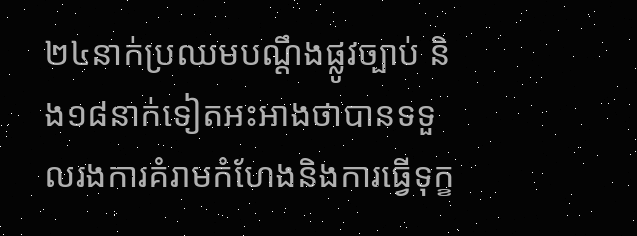២៤នាក់ប្រឈមបណ្ដឹងផ្លូវច្បាប់ និង១៨នាក់ទៀតអះអាងថាបានទទួលរងការគំរាមកំហែងនិងការធ្វើទុក្ខ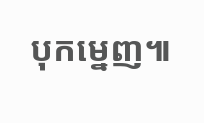បុកម្នេញ៕